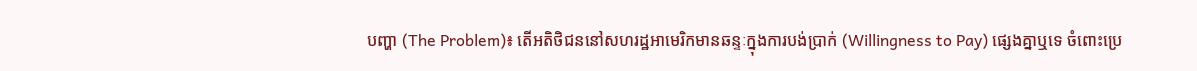បញ្ហា (The Problem)៖ តើអតិថិជននៅសហរដ្ឋអាមេរិកមានឆន្ទៈក្នុងការបង់ប្រាក់ (Willingness to Pay) ផ្សេងគ្នាឬទេ ចំពោះប្រេ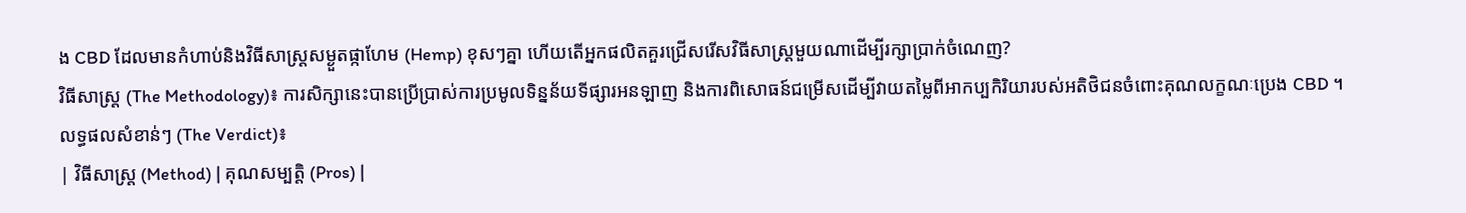ង CBD ដែលមានកំហាប់និងវិធីសាស្រ្តសម្ងួតផ្កាហែម (Hemp) ខុសៗគ្នា ហើយតើអ្នកផលិតគួរជ្រើសរើសវិធីសាស្ត្រមួយណាដើម្បីរក្សាប្រាក់ចំណេញ?
វិធីសាស្ត្រ (The Methodology)៖ ការសិក្សានេះបានប្រើប្រាស់ការប្រមូលទិន្នន័យទីផ្សារអនឡាញ និងការពិសោធន៍ជម្រើសដើម្បីវាយតម្លៃពីអាកប្បកិរិយារបស់អតិថិជនចំពោះគុណលក្ខណៈប្រេង CBD ។
លទ្ធផលសំខាន់ៗ (The Verdict)៖
| វិធីសាស្ត្រ (Method) | គុណសម្បត្តិ (Pros) |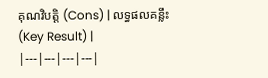គុណវិបត្តិ (Cons) | លទ្ធផលគន្លឹះ (Key Result) |
|---|---|---|---|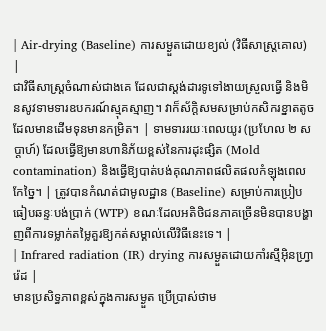| Air-drying (Baseline) ការសម្ងួតដោយខ្យល់ (វិធីសាស្ត្រគោល) |
ជាវិធីសាស្ត្រចំណាស់ជាងគេ ដែលជាស្តង់ដារទូទៅងាយស្រួលធ្វើ និងមិនសូវទាមទារឧបករណ៍ស្មុគស្មាញ។ វាក៏ស័ក្តិសមសម្រាប់កសិករខ្នាតតូចដែលមានដើមទុនមានកម្រិត។ | ទាមទាររយៈពេលយូរ (ប្រហែល ២ សប្តាហ៍) ដែលធ្វើឱ្យមានហានិភ័យខ្ពស់នៃការដុះផ្សិត (Mold contamination) និងធ្វើឱ្យបាត់បង់គុណភាពផលិតផលកំឡុងពេលកែច្នៃ។ | ត្រូវបានកំណត់ជាមូលដ្ឋាន (Baseline) សម្រាប់ការប្រៀបធៀបឆន្ទៈបង់ប្រាក់ (WTP) ខណៈដែលអតិថិជនភាគច្រើនមិនបានបង្ហាញពីការទម្លាក់តម្លៃគួរឱ្យកត់សម្គាល់លើវិធីនេះទេ។ |
| Infrared radiation (IR) drying ការសម្ងួតដោយកាំរស្មីអ៊ិនហ្វ្រារ៉េដ |
មានប្រសិទ្ធភាពខ្ពស់ក្នុងការសម្ងួត ប្រើប្រាស់ថាម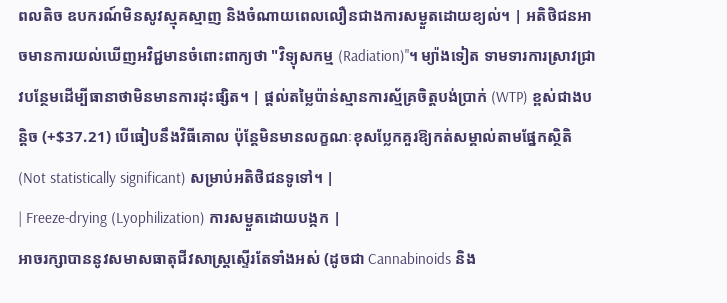ពលតិច ឧបករណ៍មិនសូវស្មុគស្មាញ និងចំណាយពេលលឿនជាងការសម្ងួតដោយខ្យល់។ | អតិថិជនអាចមានការយល់ឃើញអវិជ្ជមានចំពោះពាក្យថា "វិទ្យុសកម្ម (Radiation)"។ ម្យ៉ាងទៀត ទាមទារការស្រាវជ្រាវបន្ថែមដើម្បីធានាថាមិនមានការដុះផ្សិត។ | ផ្ដល់តម្លៃប៉ាន់ស្មានការស្ម័គ្រចិត្តបង់ប្រាក់ (WTP) ខ្ពស់ជាងបន្តិច (+$37.21) បើធៀបនឹងវិធីគោល ប៉ុន្តែមិនមានលក្ខណៈខុសប្លែកគួរឱ្យកត់សម្គាល់តាមផ្នែកស្ថិតិ (Not statistically significant) សម្រាប់អតិថិជនទូទៅ។ |
| Freeze-drying (Lyophilization) ការសម្ងួតដោយបង្កក |
អាចរក្សាបាននូវសមាសធាតុជីវសាស្ត្រស្ទើរតែទាំងអស់ (ដូចជា Cannabinoids និង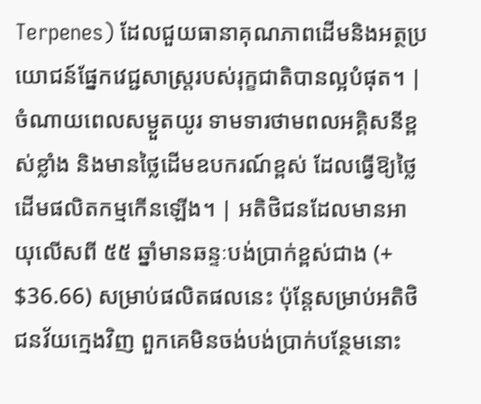Terpenes) ដែលជួយធានាគុណភាពដើមនិងអត្ថប្រយោជន៍ផ្នែកវេជ្ជសាស្ត្ររបស់រុក្ខជាតិបានល្អបំផុត។ | ចំណាយពេលសម្ងួតយូរ ទាមទារថាមពលអគ្គិសនីខ្ពស់ខ្លាំង និងមានថ្លៃដើមឧបករណ៍ខ្ពស់ ដែលធ្វើឱ្យថ្លៃដើមផលិតកម្មកើនឡើង។ | អតិថិជនដែលមានអាយុលើសពី ៥៥ ឆ្នាំមានឆន្ទៈបង់ប្រាក់ខ្ពស់ជាង (+ $36.66) សម្រាប់ផលិតផលនេះ ប៉ុន្តែសម្រាប់អតិថិជនវ័យក្មេងវិញ ពួកគេមិនចង់បង់ប្រាក់បន្ថែមនោះ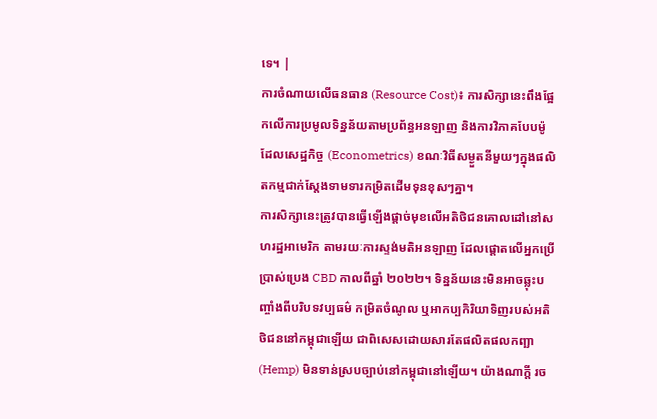ទេ។ |
ការចំណាយលើធនធាន (Resource Cost)៖ ការសិក្សានេះពឹងផ្អែកលើការប្រមូលទិន្នន័យតាមប្រព័ន្ធអនឡាញ និងការវិភាគបែបម៉ូដែលសេដ្ឋកិច្ច (Econometrics) ខណៈវិធីសម្ងួតនីមួយៗក្នុងផលិតកម្មជាក់ស្តែងទាមទារកម្រិតដើមទុនខុសៗគ្នា។
ការសិក្សានេះត្រូវបានធ្វើឡើងផ្តាច់មុខលើអតិថិជនគោលដៅនៅសហរដ្ឋអាមេរិក តាមរយៈការស្ទង់មតិអនឡាញ ដែលផ្តោតលើអ្នកប្រើប្រាស់ប្រេង CBD កាលពីឆ្នាំ ២០២២។ ទិន្នន័យនេះមិនអាចឆ្លុះបញ្ចាំងពីបរិបទវប្បធម៌ កម្រិតចំណូល ឬអាកប្បកិរិយាទិញរបស់អតិថិជននៅកម្ពុជាឡើយ ជាពិសេសដោយសារតែផលិតផលកញ្ឆា (Hemp) មិនទាន់ស្របច្បាប់នៅកម្ពុជានៅឡើយ។ យ៉ាងណាក្តី រច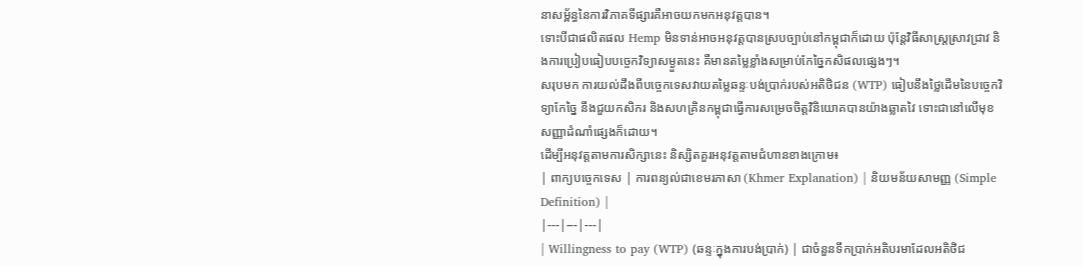នាសម្ព័ន្ធនៃការវិភាគទីផ្សារគឺអាចយកមកអនុវត្តបាន។
ទោះបីជាផលិតផល Hemp មិនទាន់អាចអនុវត្តបានស្របច្បាប់នៅកម្ពុជាក៏ដោយ ប៉ុន្តែវិធីសាស្ត្រស្រាវជ្រាវ និងការប្រៀបធៀបបច្ចេកវិទ្យាសម្ងួតនេះ គឺមានតម្លៃខ្លាំងសម្រាប់កែច្នៃកសិផលផ្សេងៗ។
សរុបមក ការយល់ដឹងពីបច្ចេកទេសវាយតម្លៃឆន្ទៈបង់ប្រាក់របស់អតិថិជន (WTP) ធៀបនឹងថ្លៃដើមនៃបច្ចេកវិទ្យាកែច្នៃ នឹងជួយកសិករ និងសហគ្រិនកម្ពុជាធ្វើការសម្រេចចិត្តវិនិយោគបានយ៉ាងឆ្លាតវៃ ទោះជានៅលើមុខសញ្ញាដំណាំផ្សេងក៏ដោយ។
ដើម្បីអនុវត្តតាមការសិក្សានេះ និស្សិតគួរអនុវត្តតាមជំហានខាងក្រោម៖
| ពាក្យបច្ចេកទេស | ការពន្យល់ជាខេមរភាសា (Khmer Explanation) | និយមន័យសាមញ្ញ (Simple Definition) |
|---|---|---|
| Willingness to pay (WTP) (ឆន្ទៈក្នុងការបង់ប្រាក់) | ជាចំនួនទឹកប្រាក់អតិបរមាដែលអតិថិជ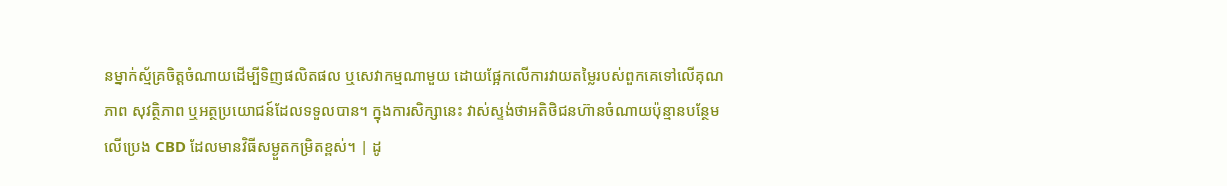នម្នាក់ស្ម័គ្រចិត្តចំណាយដើម្បីទិញផលិតផល ឬសេវាកម្មណាមួយ ដោយផ្អែកលើការវាយតម្លៃរបស់ពួកគេទៅលើគុណភាព សុវត្ថិភាព ឬអត្ថប្រយោជន៍ដែលទទួលបាន។ ក្នុងការសិក្សានេះ វាស់ស្ទង់ថាអតិថិជនហ៊ានចំណាយប៉ុន្មានបន្ថែមលើប្រេង CBD ដែលមានវិធីសម្ងួតកម្រិតខ្ពស់។ | ដូ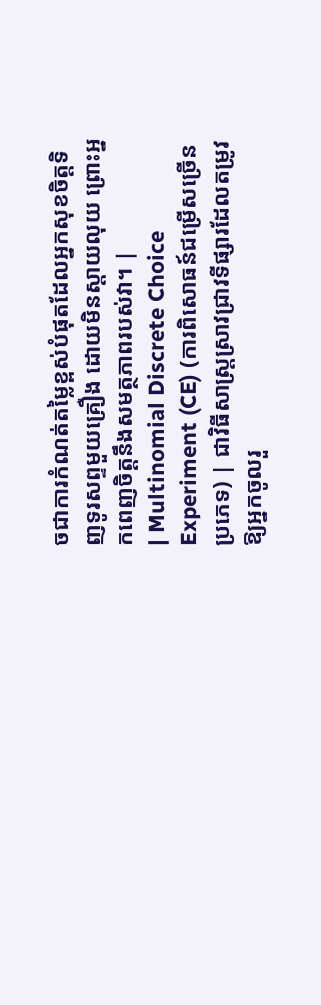ចជាការកំណត់តម្លៃខ្ពស់បំផុតដែលអ្នកសុខចិត្តទិញទូរសព្ទមួយគ្រឿង ដោយមិនស្តាយលុយ ព្រោះអ្នកពេញចិត្តនឹងសមត្ថភាពរបស់វា។ |
| Multinomial Discrete Choice Experiment (CE) (ការពិសោធន៍ជម្រើសច្រើនប្រភេទ) | ជាវិធីសាស្ត្រស្រាវជ្រាវទីផ្សារដែលតម្រូវឱ្យអ្នកចូលរួ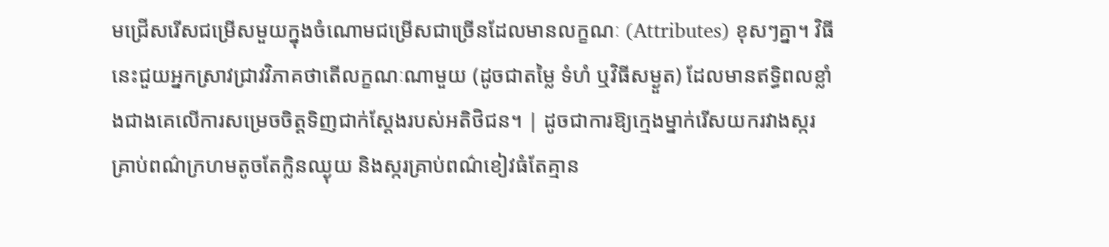មជ្រើសរើសជម្រើសមួយក្នុងចំណោមជម្រើសជាច្រើនដែលមានលក្ខណៈ (Attributes) ខុសៗគ្នា។ វិធីនេះជួយអ្នកស្រាវជ្រាវវិភាគថាតើលក្ខណៈណាមួយ (ដូចជាតម្លៃ ទំហំ ឬវិធីសម្ងួត) ដែលមានឥទ្ធិពលខ្លាំងជាងគេលើការសម្រេចចិត្តទិញជាក់ស្តែងរបស់អតិថិជន។ | ដូចជាការឱ្យក្មេងម្នាក់រើសយករវាងស្ករគ្រាប់ពណ៌ក្រហមតូចតែក្លិនឈ្ងុយ និងស្ករគ្រាប់ពណ៌ខៀវធំតែគ្មាន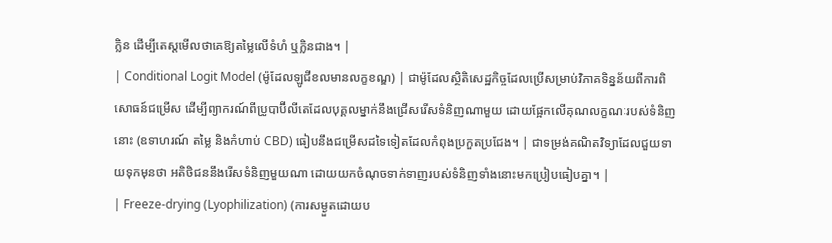ក្លិន ដើម្បីតេស្តមើលថាគេឱ្យតម្លៃលើទំហំ ឬក្លិនជាង។ |
| Conditional Logit Model (ម៉ូដែលឡូជីខលមានលក្ខខណ្ឌ) | ជាម៉ូដែលស្ថិតិសេដ្ឋកិច្ចដែលប្រើសម្រាប់វិភាគទិន្នន័យពីការពិសោធន៍ជម្រើស ដើម្បីព្យាករណ៍ពីប្រូបាប៊ីលីតេដែលបុគ្គលម្នាក់នឹងជ្រើសរើសទំនិញណាមួយ ដោយផ្អែកលើគុណលក្ខណៈរបស់ទំនិញនោះ (ឧទាហរណ៍ តម្លៃ និងកំហាប់ CBD) ធៀបនឹងជម្រើសដទៃទៀតដែលកំពុងប្រកួតប្រជែង។ | ជាទម្រង់គណិតវិទ្យាដែលជួយទាយទុកមុនថា អតិថិជននឹងរើសទំនិញមួយណា ដោយយកចំណុចទាក់ទាញរបស់ទំនិញទាំងនោះមកប្រៀបធៀបគ្នា។ |
| Freeze-drying (Lyophilization) (ការសម្ងួតដោយប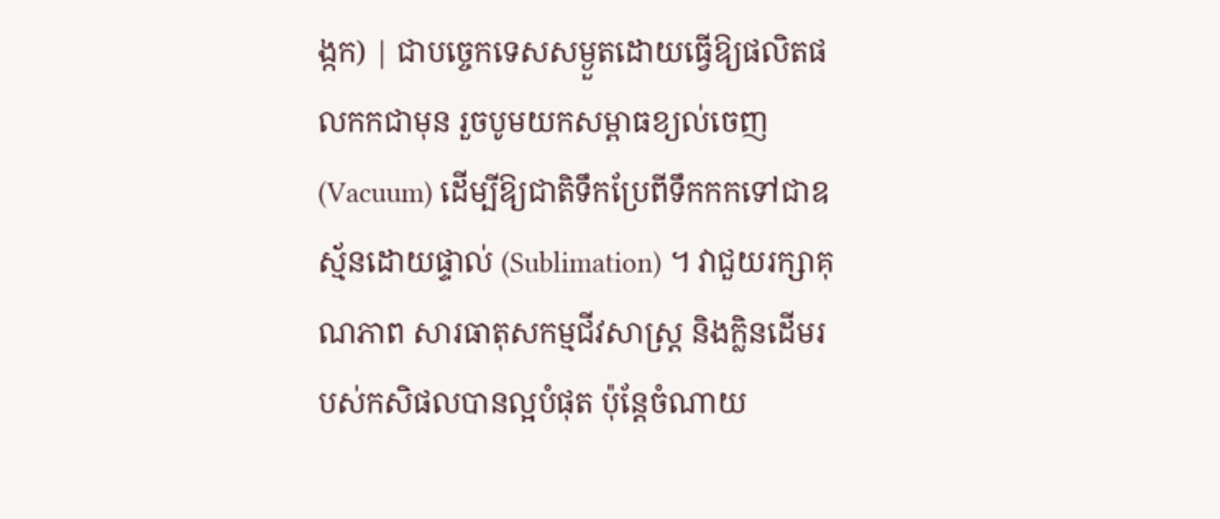ង្កក) | ជាបច្ចេកទេសសម្ងួតដោយធ្វើឱ្យផលិតផលកកជាមុន រួចបូមយកសម្ពាធខ្យល់ចេញ (Vacuum) ដើម្បីឱ្យជាតិទឹកប្រែពីទឹកកកទៅជាឧស្ម័នដោយផ្ទាល់ (Sublimation) ។ វាជួយរក្សាគុណភាព សារធាតុសកម្មជីវសាស្ត្រ និងក្លិនដើមរបស់កសិផលបានល្អបំផុត ប៉ុន្តែចំណាយ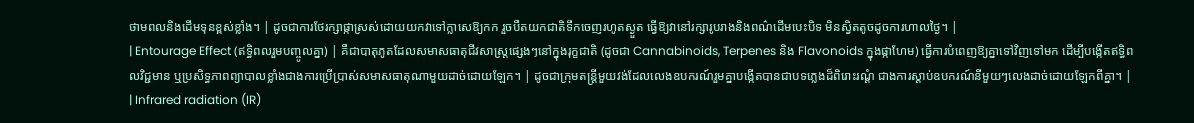ថាមពលនិងដើមទុនខ្ពស់ខ្លាំង។ | ដូចជាការថែរក្សាផ្កាស្រស់ដោយយកវាទៅក្លាសេឱ្យកក រួចបឺតយកជាតិទឹកចេញរហូតស្ងួត ធ្វើឱ្យវានៅរក្សារូបរាងនិងពណ៌ដើមបេះបិទ មិនស្វិតតូចដូចការហាលថ្ងៃ។ |
| Entourage Effect (ឥទ្ធិពលរួមបញ្ចូលគ្នា) | គឺជាបាតុភូតដែលសមាសធាតុជីវសាស្ត្រផ្សេងៗនៅក្នុងរុក្ខជាតិ (ដូចជា Cannabinoids, Terpenes និង Flavonoids ក្នុងផ្កាហែម) ធ្វើការបំពេញឱ្យគ្នាទៅវិញទៅមក ដើម្បីបង្កើតឥទ្ធិពលវិជ្ជមាន ឬប្រសិទ្ធភាពព្យាបាលខ្លាំងជាងការប្រើប្រាស់សមាសធាតុណាមួយដាច់ដោយឡែក។ | ដូចជាក្រុមតន្ត្រីមួយវង់ដែលលេងឧបករណ៍រួមគ្នាបង្កើតបានជាបទភ្លេងដ៏ពិរោះរណ្តំ ជាងការស្តាប់ឧបករណ៍នីមួយៗលេងដាច់ដោយឡែកពីគ្នា។ |
| Infrared radiation (IR)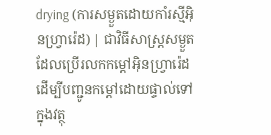drying (ការសម្ងួតដោយកាំរស្មីអ៊ិនហ្វ្រារ៉េដ) | ជាវិធីសាស្ត្រសម្ងួតដែលប្រើរលកកម្តៅអ៊ិនហ្វ្រារ៉េដដើម្បីបញ្ជូនកម្តៅដោយផ្ទាល់ទៅក្នុងវត្ថុ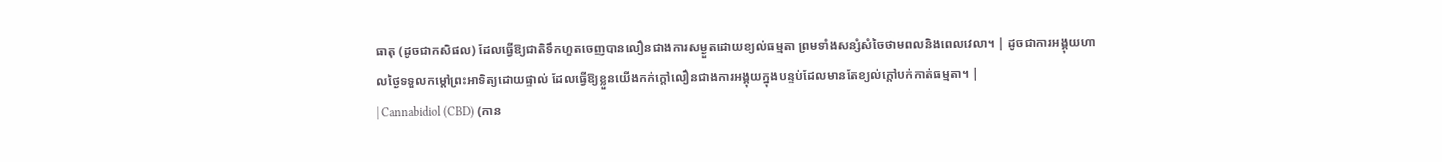ធាតុ (ដូចជាកសិផល) ដែលធ្វើឱ្យជាតិទឹកហួតចេញបានលឿនជាងការសម្ងួតដោយខ្យល់ធម្មតា ព្រមទាំងសន្សំសំចៃថាមពលនិងពេលវេលា។ | ដូចជាការអង្គុយហាលថ្ងៃទទួលកម្តៅព្រះអាទិត្យដោយផ្ទាល់ ដែលធ្វើឱ្យខ្លួនយើងកក់ក្តៅលឿនជាងការអង្គុយក្នុងបន្ទប់ដែលមានតែខ្យល់ក្តៅបក់កាត់ធម្មតា។ |
| Cannabidiol (CBD) (កាន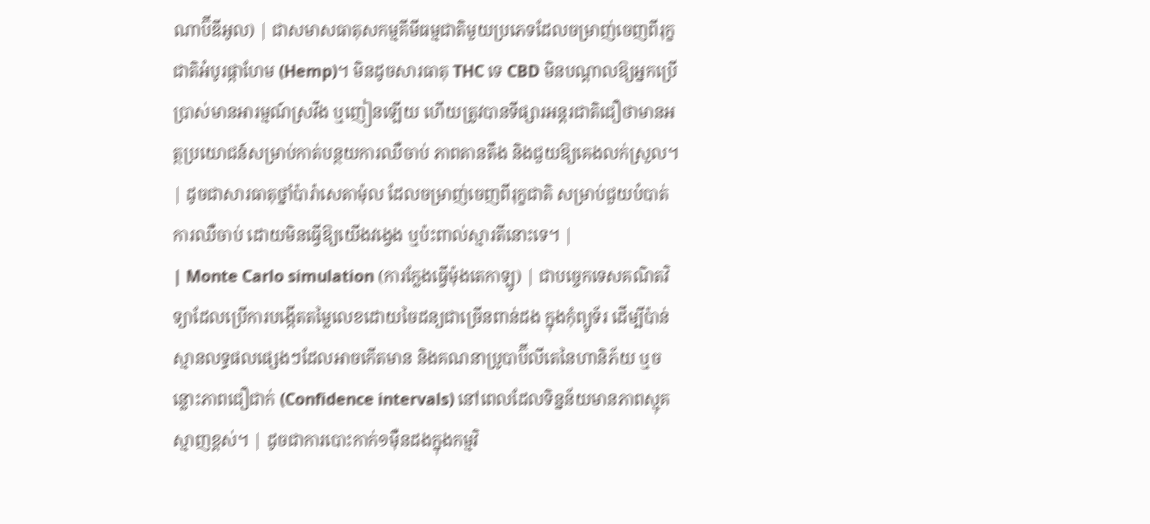ណាប៊ីឌីអូល) | ជាសមាសធាតុសកម្មគីមីធម្មជាតិមួយប្រភេទដែលចម្រាញ់ចេញពីរុក្ខជាតិអំបូរផ្កាហែម (Hemp)។ មិនដូចសារធាតុ THC ទេ CBD មិនបណ្តាលឱ្យអ្នកប្រើប្រាស់មានអារម្មណ៍ស្រវឹង ឬញៀនឡើយ ហើយត្រូវបានទីផ្សារអន្តរជាតិជឿថាមានអត្ថប្រយោជន៍សម្រាប់កាត់បន្ថយការឈឺចាប់ ភាពតានតឹង និងជួយឱ្យគេងលក់ស្រួល។ | ដូចជាសារធាតុថ្នាំប៉ារ៉ាសេតាម៉ុល ដែលចម្រាញ់ចេញពីរុក្ខជាតិ សម្រាប់ជួយបំបាត់ការឈឺចាប់ ដោយមិនធ្វើឱ្យយើងវង្វេង ឬប៉ះពាល់ស្មារតីនោះទេ។ |
| Monte Carlo simulation (ការក្លែងធ្វើម៉ុងតេកាឡូ) | ជាបច្ចេកទេសគណិតវិទ្យាដែលប្រើការបង្កើតតម្លៃលេខដោយចៃដន្យជាច្រើនពាន់ដង ក្នុងកុំព្យូទ័រ ដើម្បីប៉ាន់ស្មានលទ្ធផលផ្សេងៗដែលអាចកើតមាន និងគណនាប្រូបាប៊ីលីតេនៃហានិភ័យ ឬចន្លោះភាពជឿជាក់ (Confidence intervals) នៅពេលដែលទិន្នន័យមានភាពស្មុគស្មាញខ្ពស់។ | ដូចជាការបោះកាក់១ម៉ឺនដងក្នុងកម្មវិ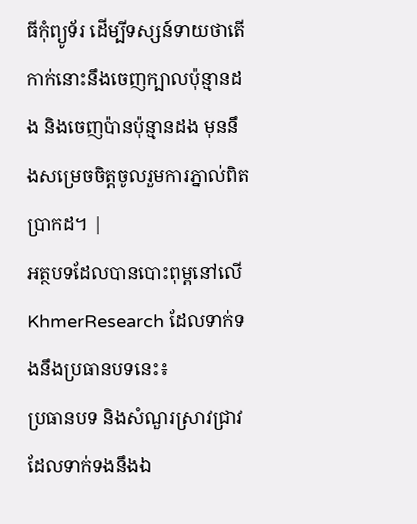ធីកុំព្យូទ័រ ដើម្បីទស្សន៍ទាយថាតើកាក់នោះនឹងចេញក្បាលប៉ុន្មានដង និងចេញប៉ានប៉ុន្មានដង មុននឹងសម្រេចចិត្តចូលរួមការភ្នាល់ពិតប្រាកដ។ |
អត្ថបទដែលបានបោះពុម្ពនៅលើ KhmerResearch ដែលទាក់ទងនឹងប្រធានបទនេះ៖
ប្រធានបទ និងសំណួរស្រាវជ្រាវដែលទាក់ទងនឹងឯ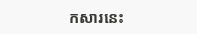កសារនេះ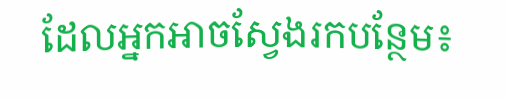ដែលអ្នកអាចស្វែងរកបន្ថែម៖